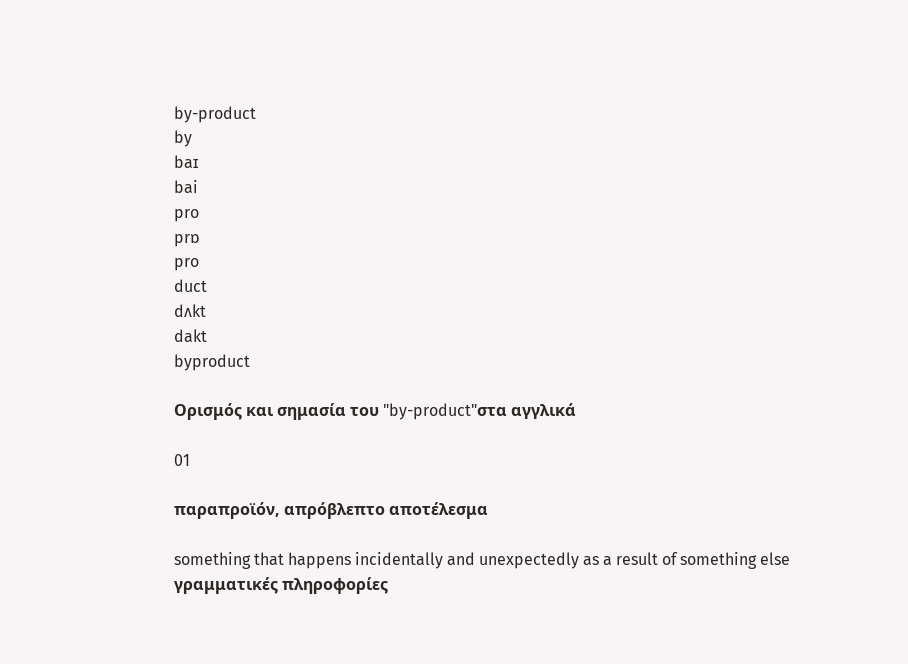by-product
by
baɪ
bai
pro
prɒ
pro
duct
dʌkt
dakt
byproduct

Ορισμός και σημασία του "by-product"στα αγγλικά

01

παραπροϊόν, απρόβλεπτο αποτέλεσμα

something that happens incidentally and unexpectedly as a result of something else
γραμματικές πληροφορίες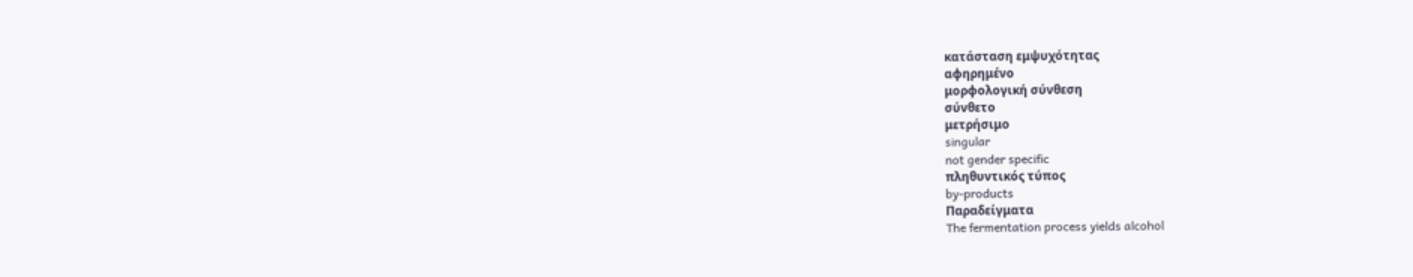κατάσταση εμψυχότητας
αφηρημένο
μορφολογική σύνθεση
σύνθετο
μετρήσιμο
singular
not gender specific
πληθυντικός τύπος
by-products
Παραδείγματα
The fermentation process yields alcohol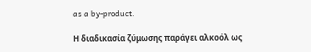as a by-product.

Η διαδικασία ζύμωσης παράγει αλκοόλ ως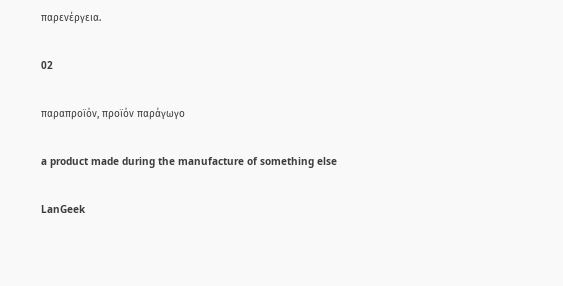παρενέργεια.

02

παραπροϊόν, προϊόν παράγωγο

a product made during the manufacture of something else

LanGeek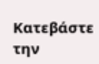Κατεβάστε την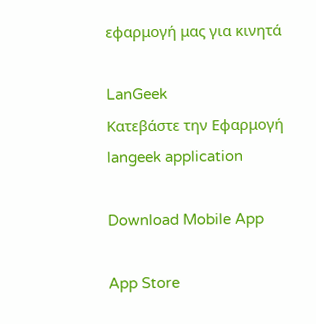εφαρμογή μας για κινητά

LanGeek
Κατεβάστε την Εφαρμογή
langeek application

Download Mobile App

App Store